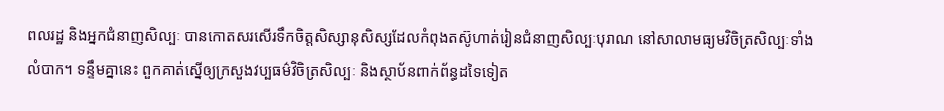ពលរដ្ឋ និងអ្នកជំនាញសិល្បៈ បានកោតសរសើរទឹកចិត្តសិស្សានុសិស្សដែលកំពុងតស៊ូហាត់រៀនជំនាញសិល្បៈបុរាណ នៅសាលាមធ្យមវិចិត្រសិល្បៈទាំងលំបាក។ ទន្ទឹមគ្នានេះ ពួកគាត់ស្នើឲ្យក្រសួងវប្បធម៌វិចិត្រសិល្បៈ និងស្ថាប័នពាក់ព័ន្ធដទៃទៀត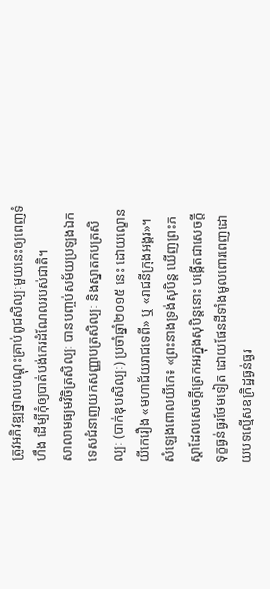ត្រូវអភិវឌ្ឍថ្នាលបណ្ដុះគ្រាប់ពូជសិល្បៈមួយនេះឲ្យពេញទំហឹង ដើម្បីកុំឲ្យបាត់បង់កេរដំណែលរបស់ជាតិ។
សាលាមធ្យមវិចិត្រសិល្បៈ បានបញ្ចប់សម័យប្រឡងឯកទេសជំនាញយកសញ្ញាបត្រសិល្បៈ និងស្នាតកបត្រសិល្បៈ (បាក់ឌុបសិល្បៈ) ប្រចាំឆ្នាំ២០១៥ នេះ ដោយល្ខោនយីកេរឿង «មហាជ័យរាជទេពី» ឬ «រាជនីក្រុងអង្គរ»។
សំឡេងពោលយីកេ៖ «ព្រះនាងទ្រង់សុបិន្ដ ឃើញព្រះភស្ដាដែលសេចក្តីត្រេកអរក្នុងសុបិន្ដនោះ បង្កើតជាសេចក្តីទុក្ខធ្ងន់ធ្ងរថែមទៀត ដោយផែនដីទាំងមូលពោរពេញដោយបទល្មើសឧក្រិដ្ឋធ្ងន់ធ្ងរ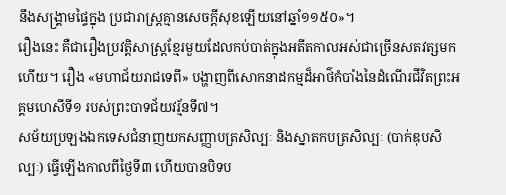នឹងសង្គ្រាមផ្ទៃក្នុង ប្រជារាស្ត្រគ្មានសេចក្តីសុខឡើយនៅឆ្នាំ១១៥០»។
រឿងនេះ គឺជារឿងប្រវត្តិសាស្ត្រខ្មែរមួយដែលកប់បាត់ក្នុងអតីតកាលអស់ជាច្រើនសតវត្សមកហើយ។ រឿង «មហាជ័យរាជទេពី» បង្ហាញពីសោកនាដកម្មដ៏អាថ៌កំបាំងនៃដំណើរជីវិតព្រះអគ្គមហេសីទី១ របស់ព្រះបាទជ័យវរ្ម័នទី៧។
សម័យប្រឡងឯកទេសជំនាញយកសញ្ញាបត្រសិល្បៈ និងស្នាតកបត្រសិល្បៈ (បាក់ឌុបសិល្បៈ) ធ្វើឡើងកាលពីថ្ងៃទី៣ ហើយបានបិទប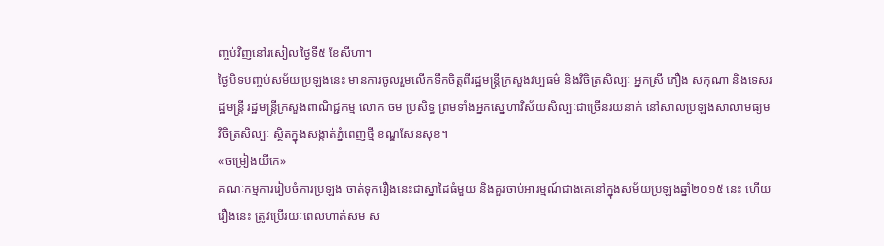ញ្ចប់វិញនៅរសៀលថ្ងៃទី៥ ខែសីហា។
ថ្ងៃបិទបញ្ចប់សម័យប្រឡងនេះ មានការចូលរួមលើកទឹកចិត្តពីរដ្ឋមន្ត្រីក្រសួងវប្បធម៌ និងវិចិត្រសិល្បៈ អ្នកស្រី ភឿង សកុណា និងទេសរដ្ឋមន្ត្រី រដ្ឋមន្ត្រីក្រសួងពាណិជ្ជកម្ម លោក ចម ប្រសិទ្ធ ព្រមទាំងអ្នកស្នេហាវិស័យសិល្បៈជាច្រើនរយនាក់ នៅសាលប្រឡងសាលាមធ្យមវិចិត្រសិល្បៈ ស្ថិតក្នុងសង្កាត់ភ្នំពេញថ្មី ខណ្ឌសែនសុខ។
«ចម្រៀងយីកេ»
គណៈកម្មការរៀបចំការប្រឡង ចាត់ទុករឿងនេះជាស្នាដៃធំមួយ និងគួរចាប់អារម្មណ៍ជាងគេនៅក្នុងសម័យប្រឡងឆ្នាំ២០១៥ នេះ ហើយរឿងនេះ ត្រូវប្រើរយៈពេលហាត់សម ស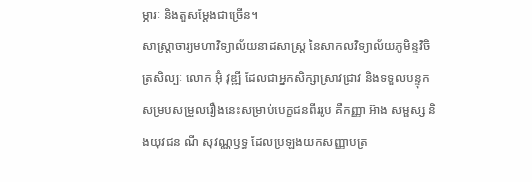ម្ភារៈ និងតួសម្ដែងជាច្រើន។
សាស្ត្រាចារ្យមហាវិទ្យាល័យនាដសាស្ត្រ នៃសាកលវិទ្យាល័យភូមិន្ទវិចិត្រសិល្បៈ លោក អ៊ុំ វុឌ្ឍី ដែលជាអ្នកសិក្សាស្រាវជ្រាវ និងទទួលបន្ទុកសម្របសម្រួលរឿងនេះសម្រាប់បេក្ខជនពីររូប គឺកញ្ញា អ៊ាង សម្ផស្ស និងយុវជន ណី សុវណ្ណឫទ្ធ ដែលប្រឡងយកសញ្ញាបត្រ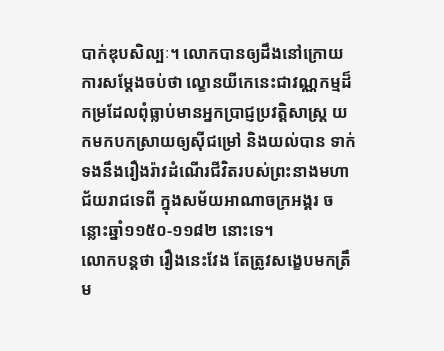បាក់ឌុបសិល្បៈ។ លោកបានឲ្យដឹងនៅក្រោយការសម្ដែងចប់ថា ល្ខោនយីកេនេះជាវណ្ណកម្មដ៏កម្រដែលពុំធ្លាប់មានអ្នកប្រាជ្ញប្រវត្តិសាស្ត្រ យកមកបកស្រាយឲ្យស៊ីជម្រៅ និងយល់បាន ទាក់ទងនឹងរឿងរ៉ាវដំណើរជីវិតរបស់ព្រះនាងមហាជ័យរាជទេពី ក្នុងសម័យអាណាចក្រអង្គរ ចន្លោះឆ្នាំ១១៥០-១១៨២ នោះទេ។
លោកបន្តថា រឿងនេះវែង តែត្រូវសង្ខេបមកត្រឹម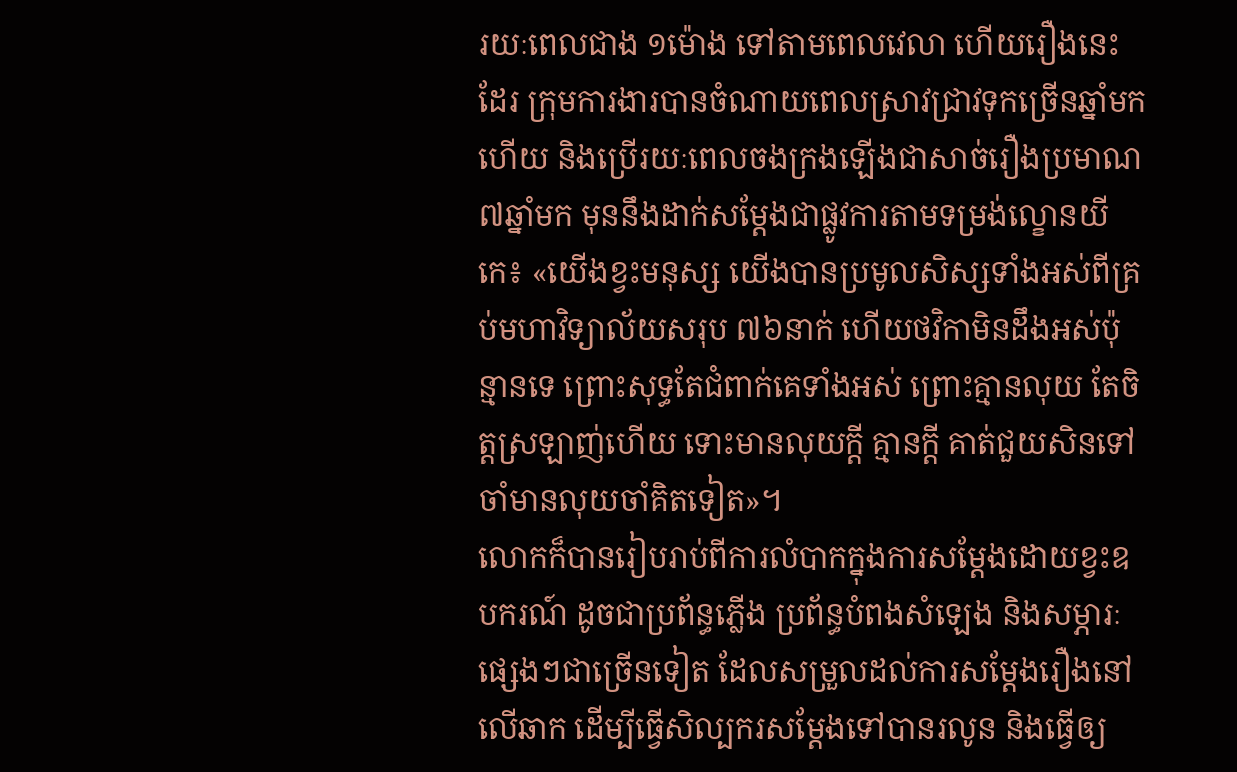រយៈពេលជាង ១ម៉ោង ទៅតាមពេលវេលា ហើយរឿងនេះដែរ ក្រុមការងារបានចំណាយពេលស្រាវជ្រាវទុកច្រើនឆ្នាំមកហើយ និងប្រើរយៈពេលចងក្រងឡើងជាសាច់រឿងប្រមាណ ៧ឆ្នាំមក មុននឹងដាក់សម្ដែងជាផ្លូវការតាមទម្រង់ល្ខោនយីកេ៖ «យើងខ្វះមនុស្ស យើងបានប្រមូលសិស្សទាំងអស់ពីគ្រប់មហាវិទ្យាល័យសរុប ៧៦នាក់ ហើយថវិកាមិនដឹងអស់ប៉ុន្មានទេ ព្រោះសុទ្ធតែជំពាក់គេទាំងអស់ ព្រោះគ្មានលុយ តែចិត្តស្រឡាញ់ហើយ ទោះមានលុយក្តី គ្មានក្តី គាត់ជួយសិនទៅ ចាំមានលុយចាំគិតទៀត»។
លោកក៏បានរៀបរាប់ពីការលំបាកក្នុងការសម្ដែងដោយខ្វះឧបករណ៍ ដូចជាប្រព័ន្ធភ្លើង ប្រព័ន្ធបំពងសំឡេង និងសម្ភារៈផ្សេងៗជាច្រើនទៀត ដែលសម្រួលដល់ការសម្ដែងរឿងនៅលើឆាក ដើម្បីធ្វើសិល្បករសម្ដែងទៅបានរលូន និងធ្វើឲ្យ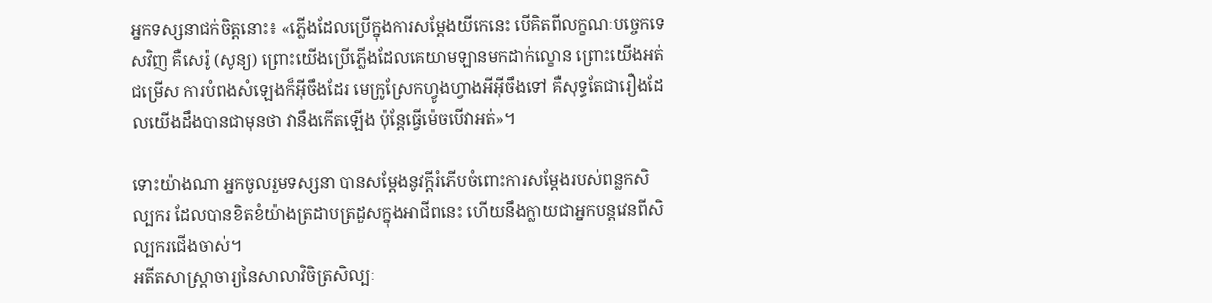អ្នកទស្សនាជក់ចិត្តនោះ៖ «ភ្លើងដែលប្រើក្នុងការសម្ដែងយីកេនេះ បើគិតពីលក្ខណៈបច្ចេកទេសវិញ គឺសេរ៉ូ (សូន្យ) ព្រោះយើងប្រើភ្លើងដែលគេយាមឡានមកដាក់ល្ខោន ព្រោះយើងអត់ជម្រើស ការបំពងសំឡេងក៏អ៊ីចឹងដែរ មេក្រូស្រែកហ្វូងហ្វាងអីអ៊ីចឹងទៅ គឺសុទ្ធតែជារឿងដែលយើងដឹងបានជាមុនថា វានឹងកើតឡើង ប៉ុន្តែធ្វើម៉េចបើវាអត់»។

ទោះយ៉ាងណា អ្នកចូលរួមទស្សនា បានសម្ដែងនូវក្តីរំភើបចំពោះការសម្ដែងរបស់ពន្លកសិល្បករ ដែលបានខិតខំយ៉ាងត្រដាបត្រដួសក្នុងអាជីពនេះ ហើយនឹងក្លាយជាអ្នកបន្តវេនពីសិល្បករជើងចាស់។
អតីតសាស្ត្រាចារ្យនៃសាលាវិចិត្រសិល្បៈ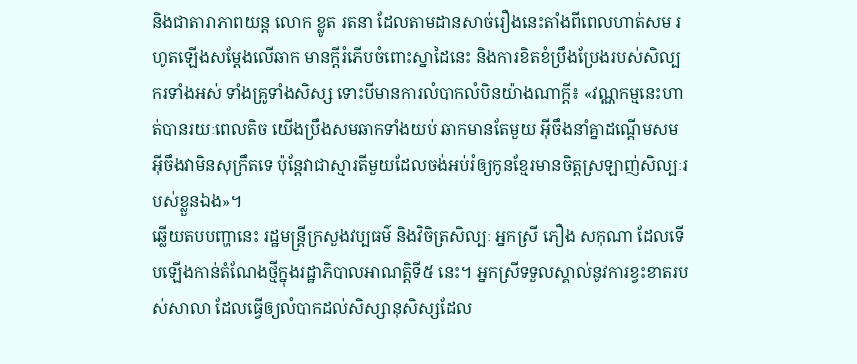និងជាតារាភាពយន្ត លោក ខ្លូត រតនា ដែលតាមដានសាច់រឿងនេះតាំងពីពេលហាត់សម រហូតឡើងសម្ដែងលើឆាក មានក្តីរំភើបចំពោះស្នាដៃនេះ និងការខិតខំប្រឹងប្រែងរបស់សិល្បករទាំងអស់ ទាំងគ្រូទាំងសិស្ស ទោះបីមានការលំបាកលំបិនយ៉ាងណាក្តី៖ «វណ្ណកម្មនេះហាត់បានរយៈពេលតិច យើងប្រឹងសមឆាកទាំងយប់ ឆាកមានតែមួយ អ៊ីចឹងនាំគ្នាដណ្ដើមសម អ៊ីចឹងវាមិនសុក្រឹតទេ ប៉ុន្តែវាជាស្មារតីមួយដែលចង់អប់រំឲ្យកូនខ្មែរមានចិត្តស្រឡាញ់សិល្បៈរបស់ខ្លួនឯង»។
ឆ្លើយតបបញ្ហានេះ រដ្ឋមន្ត្រីក្រសួងវប្បធម៌ និងវិចិត្រសិល្បៈ អ្នកស្រី ភឿង សកុណា ដែលទើបឡើងកាន់តំណែងថ្មីក្នុងរដ្ឋាភិបាលអាណត្តិទី៥ នេះ។ អ្នកស្រីទទួលស្គាល់នូវការខ្វះខាតរបស់សាលា ដែលធ្វើឲ្យលំបាកដល់សិស្សានុសិស្សដែល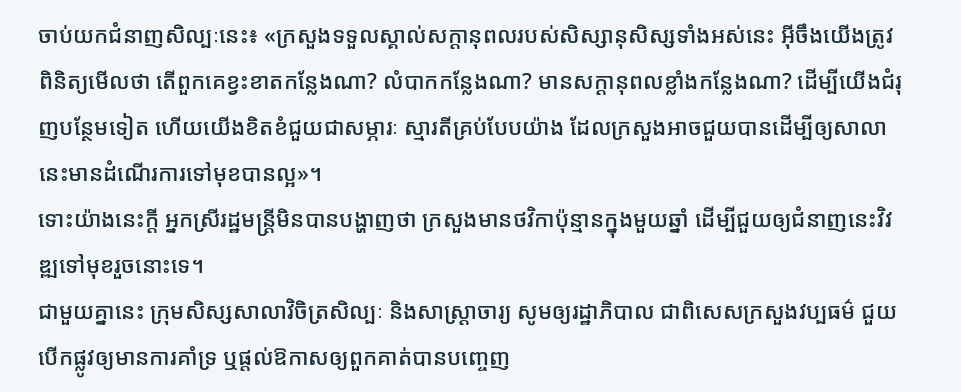ចាប់យកជំនាញសិល្បៈនេះ៖ «ក្រសួងទទួលស្គាល់សក្ដានុពលរបស់សិស្សានុសិស្សទាំងអស់នេះ អ៊ីចឹងយើងត្រូវពិនិត្យមើលថា តើពួកគេខ្វះខាតកន្លែងណា? លំបាកកន្លែងណា? មានសក្ដានុពលខ្លាំងកន្លែងណា? ដើម្បីយើងជំរុញបន្ថែមទៀត ហើយយើងខិតខំជួយជាសម្ភារៈ ស្មារតីគ្រប់បែបយ៉ាង ដែលក្រសួងអាចជួយបានដើម្បីឲ្យសាលានេះមានដំណើរការទៅមុខបានល្អ»។
ទោះយ៉ាងនេះក្តី អ្នកស្រីរដ្ឋមន្ត្រីមិនបានបង្ហាញថា ក្រសួងមានថវិកាប៉ុន្មានក្នុងមួយឆ្នាំ ដើម្បីជួយឲ្យជំនាញនេះវិវឌ្ឍទៅមុខរួចនោះទេ។
ជាមួយគ្នានេះ ក្រុមសិស្សសាលាវិចិត្រសិល្បៈ និងសាស្ត្រាចារ្យ សូមឲ្យរដ្ឋាភិបាល ជាពិសេសក្រសួងវប្បធម៌ ជួយបើកផ្លូវឲ្យមានការគាំទ្រ ឬផ្តល់ឱកាសឲ្យពួកគាត់បានបញ្ចេញ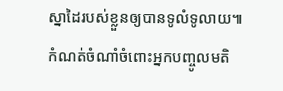ស្នាដៃរបស់ខ្លួនឲ្យបានទូលំទូលាយ៕
កំណត់ចំណាំចំពោះអ្នកបញ្ចូលមតិ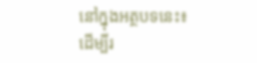នៅក្នុងអត្ថបទនេះ៖
ដើម្បីរ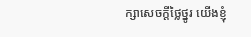ក្សាសេចក្ដីថ្លៃថ្នូរ យើងខ្ញុំ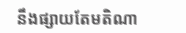នឹងផ្សាយតែមតិណា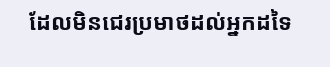ដែលមិនជេរប្រមាថដល់អ្នកដទៃ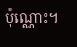ប៉ុណ្ណោះ។